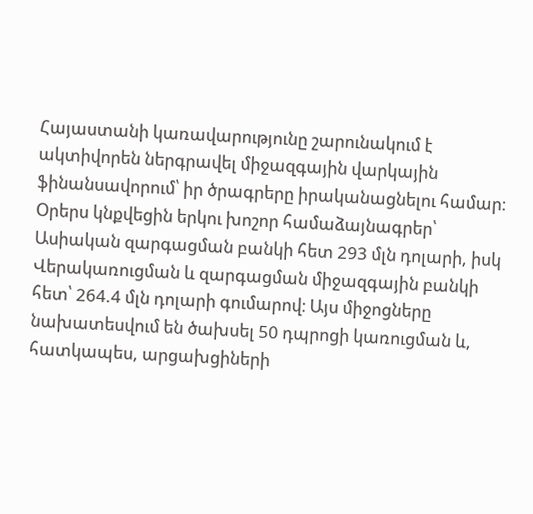Հայաստանի կառավարությունը շարունակում է ակտիվորեն ներգրավել միջազգային վարկային ֆինանսավորում՝ իր ծրագրերը իրականացնելու համար։ Օրերս կնքվեցին երկու խոշոր համաձայնագրեր՝ Ասիական զարգացման բանկի հետ 293 մլն դոլարի, իսկ Վերակառուցման և զարգացման միջազգային բանկի հետ՝ 264.4 մլն դոլարի գումարով։ Այս միջոցները նախատեսվում են ծախսել 50 դպրոցի կառուցման և, հատկապես, արցախցիների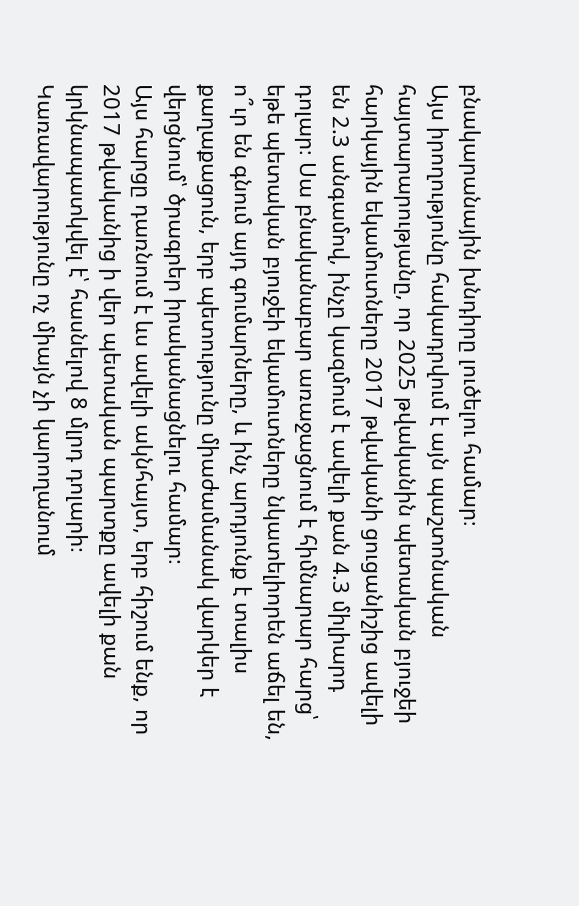բնակարանային խնդիրը լուծելու համար։
Այս իրողությունը հակադրվում է այն պաշտոնական հայտարարությանը, որ 2025 թվականին պետական բյուջեի հարկային եկամուտները 2017 թվականի ցուցանիշից ավելի են 2.3 անգամով, ինչը կազմում է ավելի քան 4.3 միլիարդ դոլար։ Սա բնականաբար առաջացնում է հիմնարար հարց՝ եթե պետական բյուջեի եկամուտները նկատելիորեն աճել են, ո՞ւր են գնում այդ գումարները, և ինչ արդյունք է տալիս քաղաքացուն, երբ պետությունը միաժամանակ վարկեր է վերցնում՝ ծրագրեր իրականացնելու համար։
Այս հարցը դառնում է ևս ավելի ակնհայտ, երբ հիշում ենք, որ 2017 թվականից ի վեր պետական պարտքը ավելի քան կրկնապատկվել է՝ հասնելով 8 մլրդ դոլարի։ Կառավարությունը ոչ միայն չի կարողանում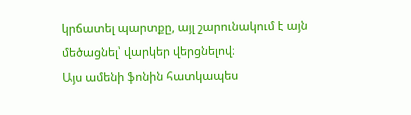կրճատել պարտքը, այլ շարունակում է այն մեծացնել՝ վարկեր վերցնելով։
Այս ամենի ֆոնին հատկապես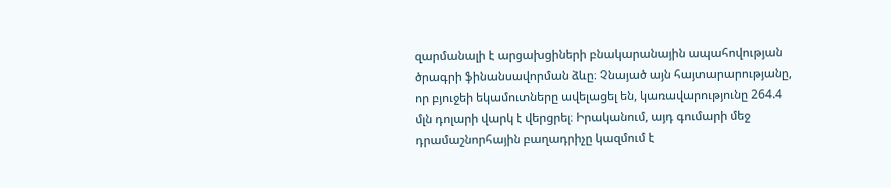զարմանալի է արցախցիների բնակարանային ապահովության ծրագրի ֆինանսավորման ձևը։ Չնայած այն հայտարարությանը, որ բյուջեի եկամուտները ավելացել են, կառավարությունը 264.4 մլն դոլարի վարկ է վերցրել։ Իրականում, այդ գումարի մեջ դրամաշնորհային բաղադրիչը կազմում է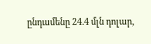ընդամենը 24.4 մլն դոլար,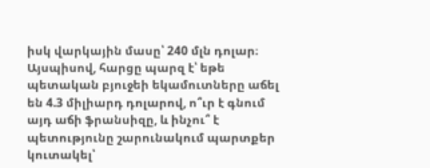իսկ վարկային մասը՝ 240 մլն դոլար։
Այսպիսով, հարցը պարզ է՝ եթե պետական բյուջեի եկամուտները աճել են 4.3 միլիարդ դոլարով, ո՞ւր է գնում այդ աճի ֆրանսիզը, և ինչու՞ է պետությունը շարունակում պարտքեր կուտակել՝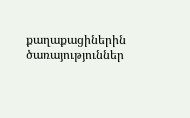քաղաքացիներին ծառայություններ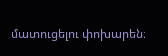մատուցելու փոխարեն։